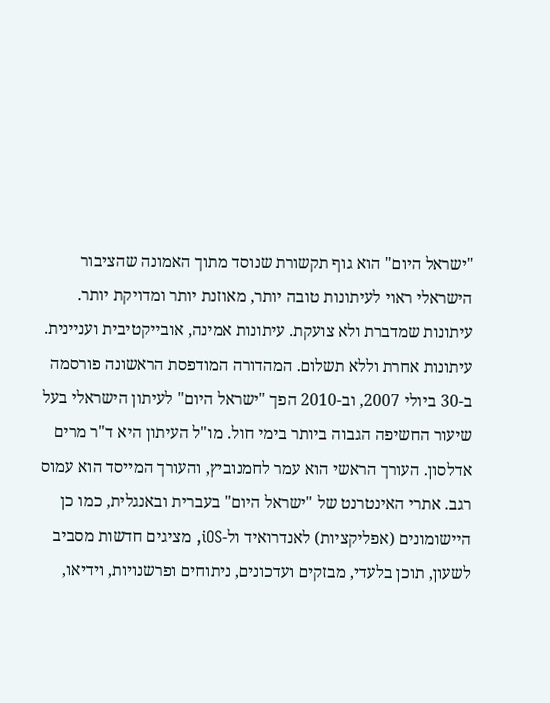"ישראל היום" הוא גוף תקשורת שנוסד מתוך האמונה שהציבור הישראלי ראוי לעיתונות טובה יותר, מאוזנת יותר ומדויקת יותר. עיתונות שמדברת ולא צועקת. עיתונות אמינה, אובייקטיבית ועניינית. עיתונות אחרת וללא תשלום. המהדורה המודפסת הראשונה פורסמה ב-30 ביולי 2007, וב-2010 הפך "ישראל היום" לעיתון הישראלי בעל שיעור החשיפה הגבוה ביותר בימי חול. מו"ל העיתון היא ד"ר מרים אדלסון. העורך הראשי הוא עמר לחמנוביץ, והעורך המייסד הוא עמוס רגב. אתרי האינטרנט של "ישראל היום" בעברית ובאנגלית, כמו כן היישומונים (אפליקציות) לאנדרואיד ול-iOS, מציגים חדשות מסביב לשעון, תוכן בלעדי, מבזקים ועדכונים, ניתוחים ופרשנויות, וידיאו,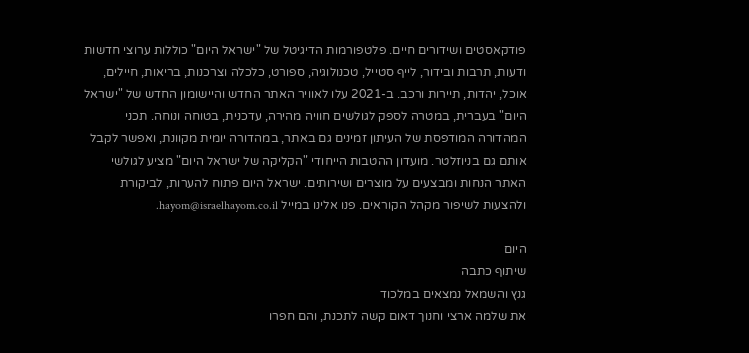פודקאסטים ושידורים חיים. פלטפורמות הדיגיטל של "ישראל היום" כוללות ערוצי חדשות ודעות, תרבות ובידור, לייף סטייל, טכנולוגיה, ספורט, כלכלה וצרכנות, בריאות, חיילים, אוכל, יהדות, תיירות ורכב. ב-2021 עלו לאוויר האתר החדש והיישומון החדש של "ישראל היום" בעברית, במטרה לספק לגולשים חוויה מהירה, עדכנית, בטוחה ונוחה. תכני המהדורה המודפסת של העיתון זמינים גם באתר, במהדורה יומית מקוונת, ואפשר לקבל אותם גם בניוזלטר. מועדון ההטבות הייחודי "הקליקה של ישראל היום" מציע לגולשי האתר הנחות ומבצעים על מוצרים ושירותים. ישראל היום פתוח להערות, לביקורת ולהצעות לשיפור מקהל הקוראים. פנו אלינו במייל hayom@israelhayom.co.il.

היום
שיתוף כתבה
גנץ והשמאל נמצאים במלכוד
את שלמה ארצי וחנוך דאום קשה לתכנת, והם חפרו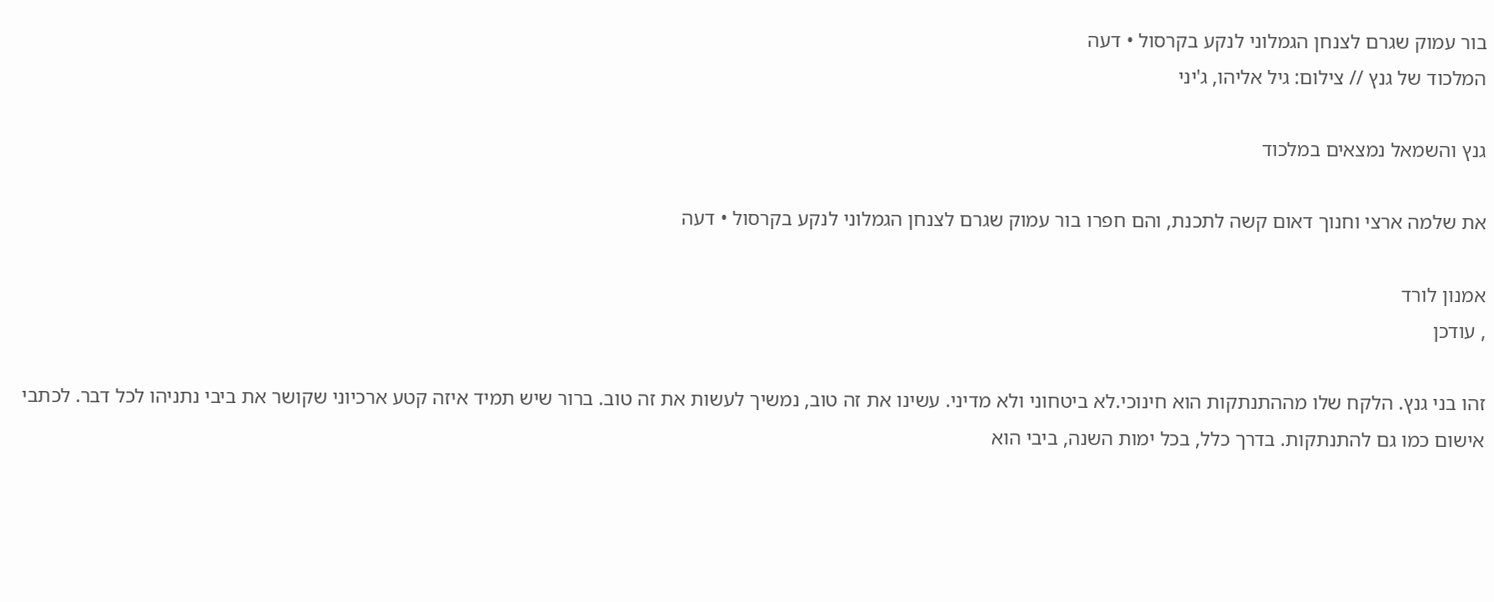בור עמוק שגרם לצנחן הגמלוני לנקע בקרסול • דעה
המלכוד של גנץ // צילום: גיל אליהו, ג'יני

גנץ והשמאל נמצאים במלכוד

את שלמה ארצי וחנוך דאום קשה לתכנת, והם חפרו בור עמוק שגרם לצנחן הגמלוני לנקע בקרסול • דעה

אמנון לורד
, עודכן

זהו בני גנץ. הלקח שלו מההתנתקות הוא חינוכי.לא ביטחוני ולא מדיני. עשינו את זה טוב, נמשיך לעשות את זה טוב. ברור שיש תמיד איזה קטע ארכיוני שקושר את ביבי נתניהו לכל דבר. לכתבי אישום כמו גם להתנתקות. בדרך כלל, בכל ימות השנה, ביבי הוא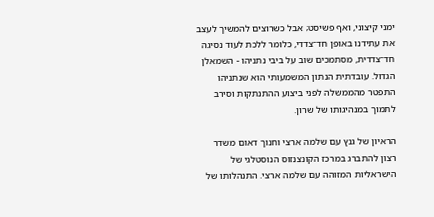ימני קיצוני, ואף פשיסט; אבל כשרוצים להמשיך לעצב את עתידנו באופן חד־צדדי, כלומר ללכת לעוד נסיגה חד־צדדית, מסתמכים שוב על ביבי נתניהו - השמאלן הגדול. עובדתית הנתון המשמעותי הוא שנתניהו התפטר מהממשלה לפני ביצוע ההתנתקות וסירב לתמוך במנהיגותו של שרון.

הראיון של גנץ עם שלמה ארצי וחנוך דאום משדר רצון להתברג במרכז הקונצנזוס הנוסטלגי של הישראליות המזוהה עם שלמה ארצי. התנהלותו של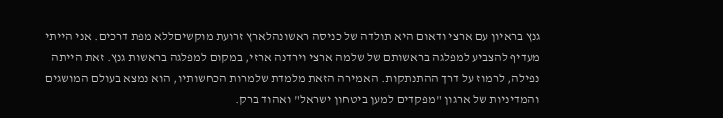גנץ בראיון עם ארצי ודאום היא תולדה של כניסה ראשונהלארץ זרועת מוקשיםללא מפת דרכים. אני הייתי מעדיף להצביע למפלגה בראשותם של שלמה ארצי וירדנה ארזי, במקום למפלגה בראשות גנץ. זאת הייתה נפילה, לרמוז על דרך ההתנתקות. האמירה הזאת מלמדת שלמרות הכחשותיו, הוא נמצא בעולם המושגים והמדיניות של ארגון "מפקדים למען ביטחון ישראל" ואהוד ברק.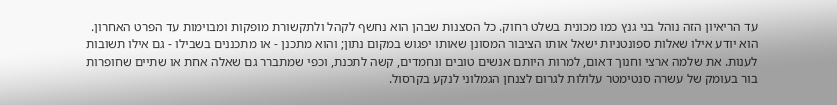עד הריאיון הזה נוהל בני גנץ כמו מכונית בשלט רחוק. כל הסצנות שבהן הוא נחשף לקהל ולתקשורת מופקות ומבוימות עד הפרט האחרון. הוא יודע אילו שאלות ספונטניות ישאל אותו הציבור המסונן שאותו יפגוש במקום נתון; והוא מתכנן - או מתכננים בשבילו - גם אילו תשובות לענות. את שלמה ארצי וחנוך דאום, למרות היותם אנשים טובים ונחמדים, קשה לתכנת, וכפי שמתברר גם שאלה אחת או שתיים שחופרות בור בעומק של עשרה סנטימטר עלולות לגרום לצנחן הגמלוני לנקע בקרסול.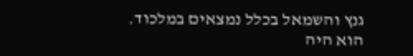גנץ והשמאל בכלל נמצאים במלכוד. הוא היה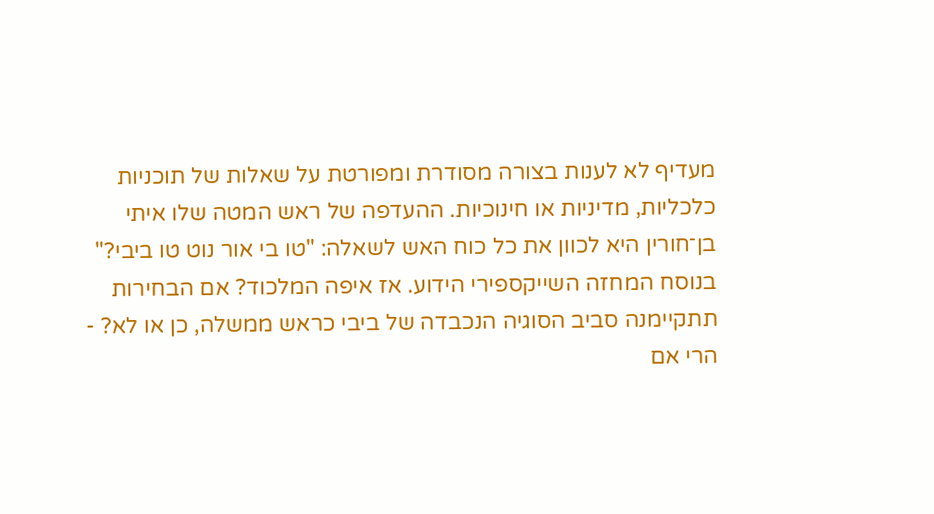מעדיף לא לענות בצורה מסודרת ומפורטת על שאלות של תוכניות כלכליות, מדיניות או חינוכיות. ההעדפה של ראש המטה שלו איתי בן־חורין היא לכוון את כל כוח האש לשאלה: "טו בי אור נוט טו ביבי?" בנוסח המחזה השייקספירי הידוע. אז איפה המלכוד? אם הבחירות תתקיימנה סביב הסוגיה הנכבדה של ביבי כראש ממשלה, כן או לא? - הרי אם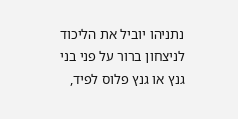נתניהו יוביל את הליכוד לניצחון ברור על פני בני גנץ או גנץ פלוס לפיד,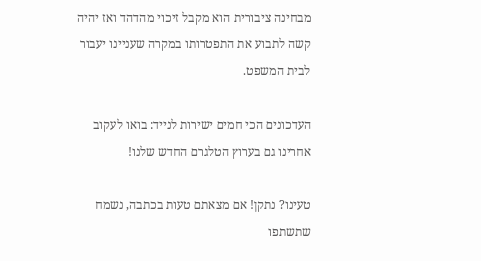מבחינה ציבורית הוא מקבל זיכוי מהדהד ואז יהיה קשה לתבוע את התפטרותו במקרה שעניינו יעבור לבית המשפט.

העדכונים הכי חמים ישירות לנייד: בואו לעקוב אחרינו גם בערוץ הטלגרם החדש שלנו!

טעינו? נתקן! אם מצאתם טעות בכתבה, נשמח שתשתפו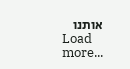אותנו
Load more...